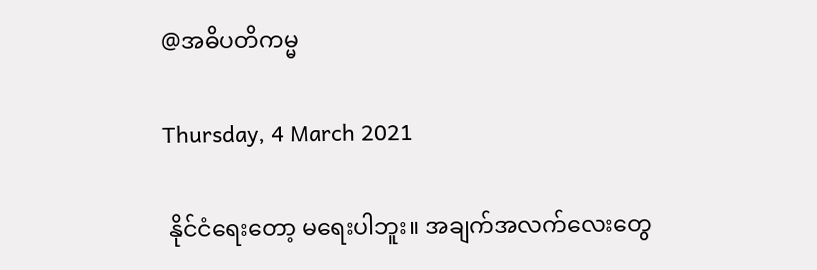@အဓိပတိကမ္မ

Thursday, 4 March 2021

 နိုင်ငံရေးတော့ မရေးပါဘူး။ အချက်အလက်လေးတွေ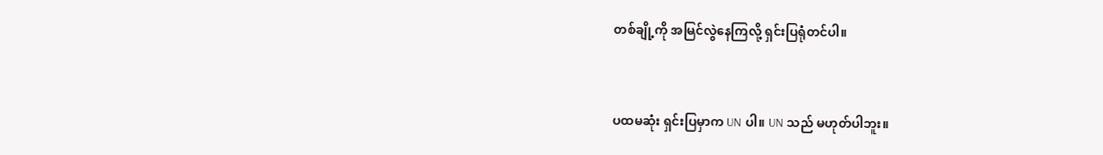တစ်ချို့ကို အမြင်လွဲနေကြလို့ ရှင်းပြရုံတင်ပါ။


ပထမဆုံး ရှင်းပြမှာက UN ပါ။ UN သည် မဟုတ်ပါဘူး။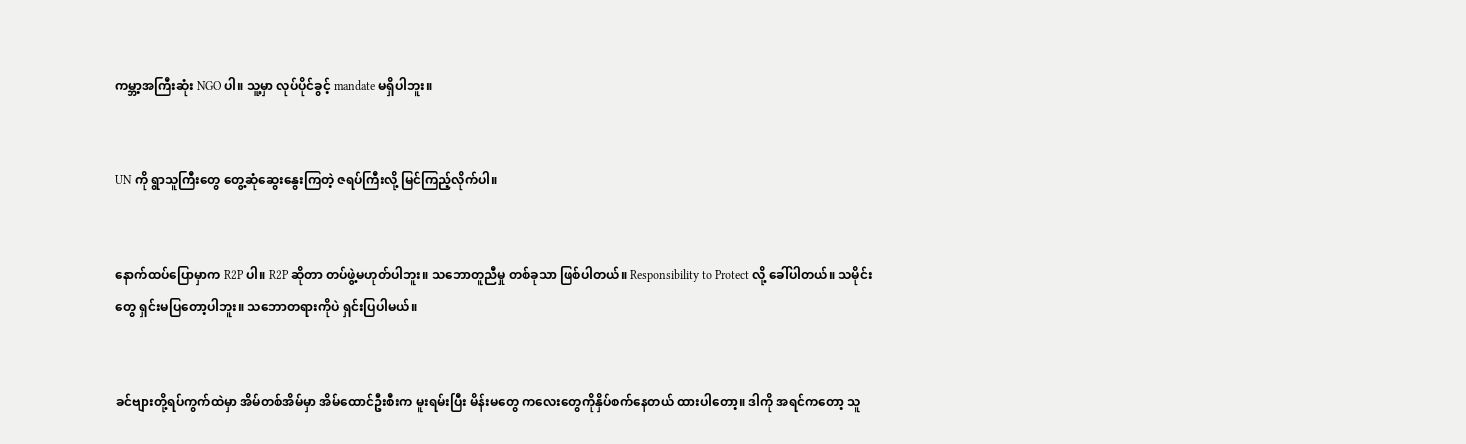ကမ္ဘာ့အကြီးဆုံး NGO ပါ။ သူ့မှာ လုပ်ပိုင်ခွင့် mandate မရှိပါဘူး။


UN ကို ရွာသူကြီးတွေ တွေ့ဆုံဆွေးနွေးကြတဲ့ ဇရပ်ကြီးလို့ မြင်ကြည့်လိုက်ပါ။


နောက်ထပ်ပြောမှာက R2P ပါ။ R2P ဆိုတာ တပ်ဖွဲ့မဟုတ်ပါဘူး။ သဘောတူညီမှု တစ်ခုသာ ဖြစ်ပါတယ်။ Responsibility to Protect လို့ ခေါ်ပါတယ်။ သမိုင်းတွေ ရှင်းမပြတော့ပါဘူး။ သဘောတရားကိုပဲ ရှင်းပြပါမယ်။


ခင်ဗျားတို့ရပ်ကွက်ထဲမှာ အိမ်တစ်အိမ်မှာ အိမ်ထောင်ဦးစီးက မူးရမ်းပြီး မိန်းမတွေ ကလေးတွေကိုနှိပ်စက်နေတယ် ထားပါတော့။ ဒါကို အရင်ကတော့ သူ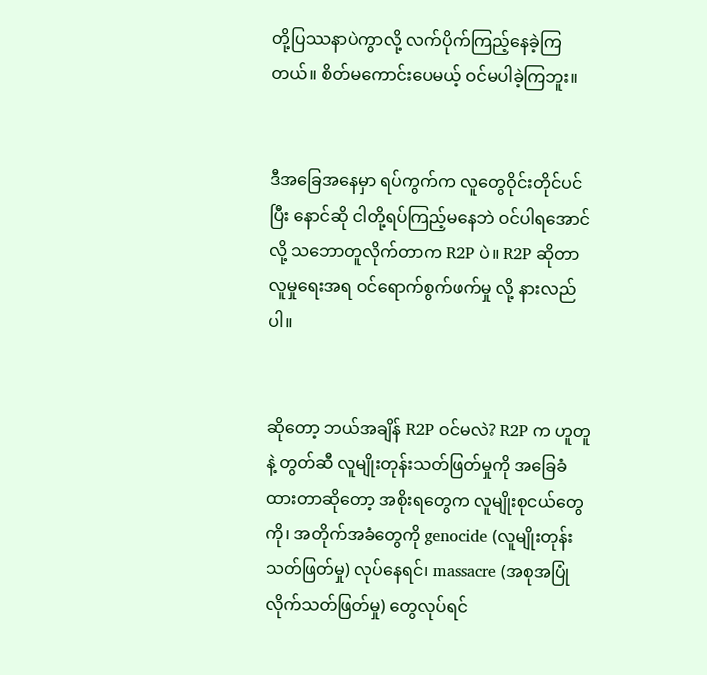တို့ပြဿနာပဲကွာလို့ လက်ပိုက်ကြည့်နေခဲ့ကြတယ်။ စိတ်မကောင်းပေမယ့် ဝင်မပါခဲ့ကြဘူး။


ဒီအခြေအနေမှာ ရပ်ကွက်က လူတွေဝိုင်းတိုင်ပင်ပြီး နောင်ဆို ငါတို့ရပ်ကြည့်မနေဘဲ ဝင်ပါရအောင်လို့ သဘောတူလိုက်တာက R2P ပဲ။ R2P ဆိုတာ လူမှုရေးအရ ဝင်ရောက်စွက်ဖက်မှု လို့ နားလည်ပါ။


ဆိုတော့ ဘယ်အချိန် R2P ဝင်မလဲ? R2P က ဟူတူနဲ့ တွတ်ဆီ လူမျိုးတုန်းသတ်ဖြတ်မှုကို အခြေခံထားတာဆိုတော့ အစိုးရတွေက လူမျိုးစုငယ်တွေကို၊ အတိုက်အခံတွေကို genocide (လူမျိုးတုန်းသတ်ဖြတ်မှု) လုပ်နေရင်၊ massacre (အစုအပြုံလိုက်သတ်ဖြတ်မှု) တွေလုပ်ရင်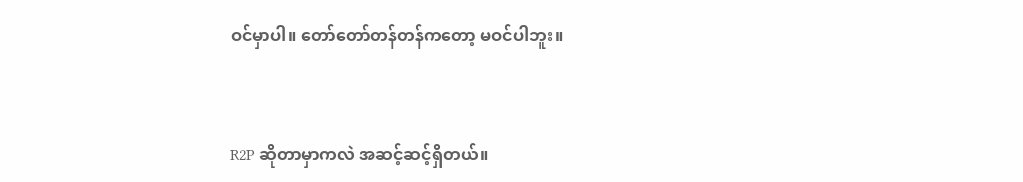ဝင်မှာပါ။ တော်တော်တန်တန်ကတော့ မဝင်ပါဘူး။


R2P ဆိုတာမှာကလဲ အဆင့်ဆင့်ရှိတယ်။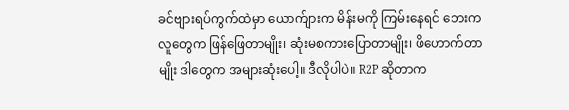ခင်ဗျားရပ်ကွက်ထဲမှာ ယောက်ျားက မိန်းမကို ကြမ်းနေရင် ဘေးကလူတွေက ဖြန်ဖြေတာမျိုး၊ ဆုံးမစကားပြောတာမျိုး၊ ဖိဟောက်တာမျိုး ဒါတွေက အများဆုံးပေါ့။ ဒီလိုပါပဲ။ R2P ဆိုတာက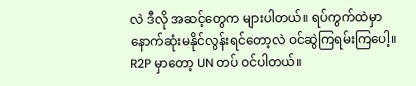လဲ ဒီလို အဆင့်တွေက များပါတယ်။ ရပ်ကွက်ထဲမှာ နောက်ဆုံးမနိုင်လွန်းရင်တော့လဲ ဝင်ဆွဲကြရမ်းကြပေါ့။ R2P မှာတော့ UN တပ် ဝင်ပါတယ်။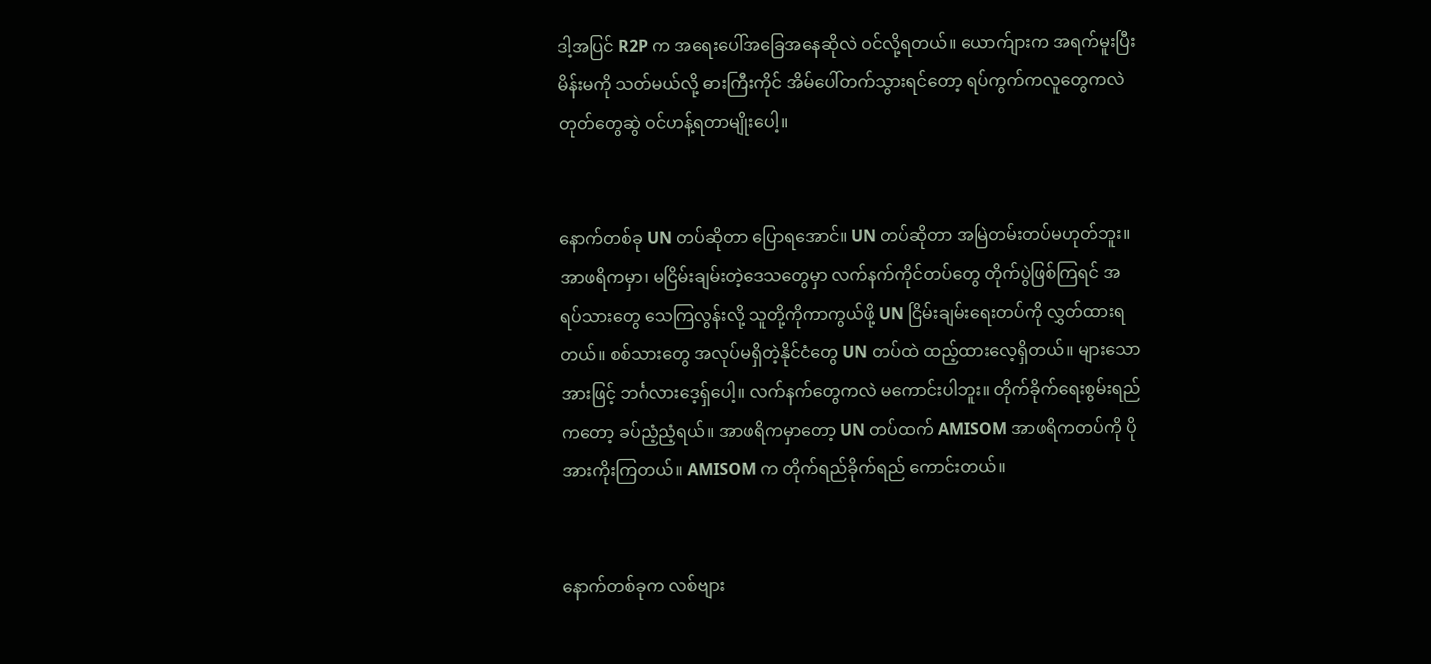ဒါ့အပြင် R2P က အရေးပေါ်အခြေအနေဆိုလဲ ဝင်လို့ရတယ်။ ယောက်ျားက အရက်မူးပြီး မိန်းမကို သတ်မယ်လို့ ဓားကြီးကိုင် အိမ်ပေါ်တက်သွားရင်တော့ ရပ်ကွက်ကလူတွေကလဲ တုတ်တွေဆွဲ ဝင်ဟန့်ရတာမျိုးပေါ့။


နောက်တစ်ခု UN တပ်ဆိုတာ ပြောရအောင်။ UN တပ်ဆိုတာ အမြဲတမ်းတပ်မဟုတ်ဘူး။ အာဖရိကမှာ၊ မငြိမ်းချမ်းတဲ့ဒေသတွေမှာ လက်နက်ကိုင်တပ်တွေ တိုက်ပွဲဖြစ်ကြရင် အရပ်သားတွေ သေကြလွန်းလို့ သူတို့ကိုကာကွယ်ဖို့ UN ငြိမ်းချမ်းရေးတပ်ကို လွှတ်ထားရတယ်။ စစ်သားတွေ အလုပ်မရှိတဲ့နိုင်ငံတွေ UN တပ်ထဲ ထည့်ထားလေ့ရှိတယ်။ များသောအားဖြင့် ဘင်္ဂလားဒေ့ရ်ှပေါ့။ လက်နက်တွေကလဲ မကောင်းပါဘူး။ တိုက်ခိုက်ရေးစွမ်းရည်ကတော့ ခပ်ညံ့ညံ့ရယ်။ အာဖရိကမှာတော့ UN တပ်ထက် AMISOM အာဖရိကတပ်ကို ပိုအားကိုးကြတယ်။ AMISOM က တိုက်ရည်ခိုက်ရည် ကောင်းတယ်။


နောက်တစ်ခုက လစ်ဗျား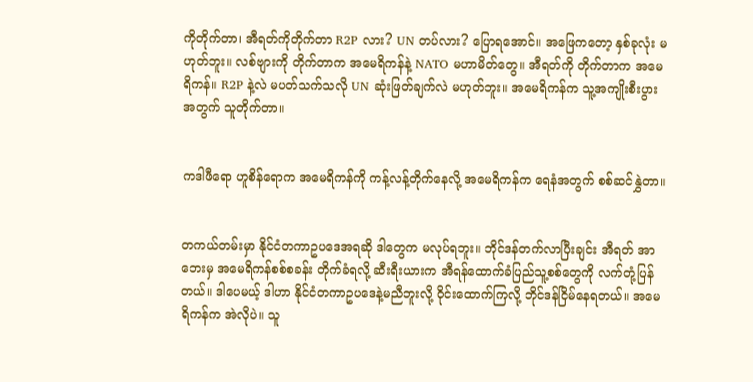ကိုတိုက်တာ၊ အီရတ်ကိုတိုက်တာ R2P လား? UN တပ်လား? ပြောရအောင်။ အဖြေကတော့ နှစ်ခုလုံး မဟုတ်ဘူး။ လစ်ဗျားကို တိုက်တာက အမေရိကန်နဲ့ NATO မဟာမိတ်တွေ။ အီရတ်ကို တိုက်တာက အမေရိကန်။ R2P နဲ့လဲ မပတ်သက်သလို UN ဆုံးဖြတ်ချက်လဲ မဟုတ်ဘူး။ အမေရိကန်က သူ့အကျိုးစီးပွားအတွက် သူတိုက်တာ။


ကဒါဖီရော ဟူစိန်ရောက အမေရိကန်ကို ကန့်လန့်တိုက်နေလို့ အမေရိကန်က ရေနံအတွက် စစ်ဆင်နွှဲတာ။


တကယ်တမ်းမှာ နိုင်ငံတကာဥပဒေအရဆို ဒါတွေက မလုပ်ရဘူး။ ဘိုင်ဒန်တက်လာပြီးချင်း အီရတ် အာဘေးမှ အမေရိကန်စစ်စခန်း တိုက်ခံရလို့ ဆီးရီးယားက အီရန်ထောက်ခံပြည်သူ့စစ်တွေကို လက်တုံ့ပြန်တယ်။ ဒါပေမယ့် ဒါဟာ နိုင်ငံတကာဥပဒေနဲ့မညီဘူးလို့ ဝိုင်းထောက်ကြလို့ ဘိုင်ဒန်ငြိမ်နေရတယ်။ အမေရိကန်က အဲလိုပဲ။ သူ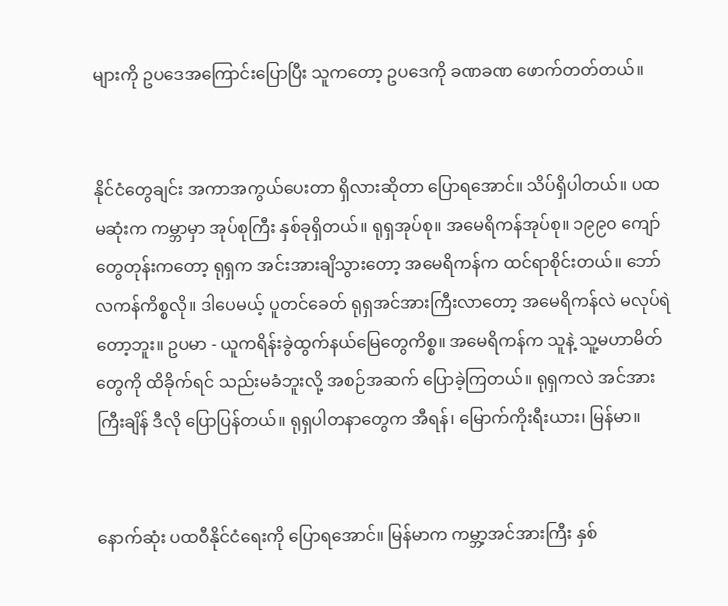များကို ဥပဒေအကြောင်းပြောပြီး သူကတော့ ဥပဒေကို ခဏခဏ ဖောက်တတ်တယ်။


နိုင်ငံတွေချင်း အကာအကွယ်ပေးတာ ရှိလားဆိုတာ ပြောရအောင်။ သိပ်ရှိပါတယ်။ ပထမဆုံးက ကမ္ဘာမှာ အုပ်စုကြီး နှစ်ခုရှိတယ်။ ရုရှအုပ်စု။ အမေရိကန်အုပ်စု။ ၁၉၉၀ ကျော်တွေတုန်းကတော့ ရုရှက အင်းအားချိသွားတော့ အမေရိကန်က ထင်ရာစိုင်းတယ်။ ဘော်လကန်ကိစ္စလို။ ဒါပေမယ့် ပူတင်ခေတ် ရုရှအင်အားကြီးလာတော့ အမေရိကန်လဲ မလုပ်ရဲတော့ဘူး။ ဥပမာ - ယူကရိန်းခွဲထွက်နယ်မြေတွေကိစ္စ။ အမေရိကန်က သူနဲ့ သူ့မဟာမိတ်တွေကို ထိခိုက်ရင် သည်းမခံဘူးလို့ အစဉ်အဆက် ပြောခဲ့ကြတယ်။ ရုရှကလဲ အင်အားကြီးချိန် ဒီလို ပြောပြန်တယ်။ ရုရှပါတနာတွေက အီရန်၊ မြောက်ကိုးရီးယား၊ မြန်မာ။


နောက်ဆုံး ပထဝီနိုင်ငံရေးကို ပြောရအောင်။ မြန်မာက ကမ္ဘာ့အင်အားကြီး နှစ်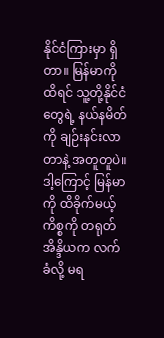နိုင်ငံကြားမှာ ရှိတာ။ မြန်မာကို ထိရင် သူ့တို့နိုင်ငံတွေရဲ့ နယ်နမိတ်ကို ချဉ်းနင်းလာတာနဲ့ အတူတူပဲ။ ဒါ့ကြောင့် မြန်မာကို ထိခိုက်မယ့်ကိစ္စကို တရုတ် အိန္ဒိယက လက်ခံလို့ မရ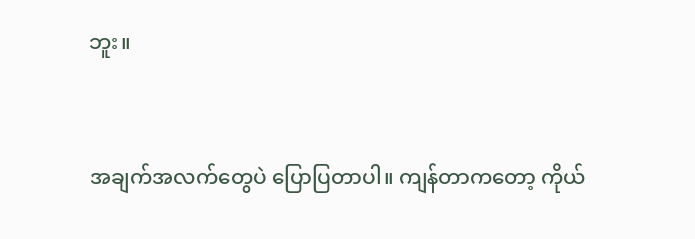ဘူး။


အချက်အလက်တွေပဲ ပြောပြတာပါ။ ကျန်တာကတော့ ကိုယ်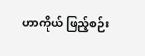ဟာကိုယ် ဖြည့်စဉ်း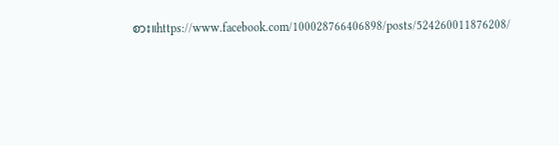စား။https://www.facebook.com/100028766406898/posts/524260011876208/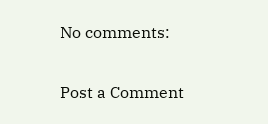No comments:

Post a Comment